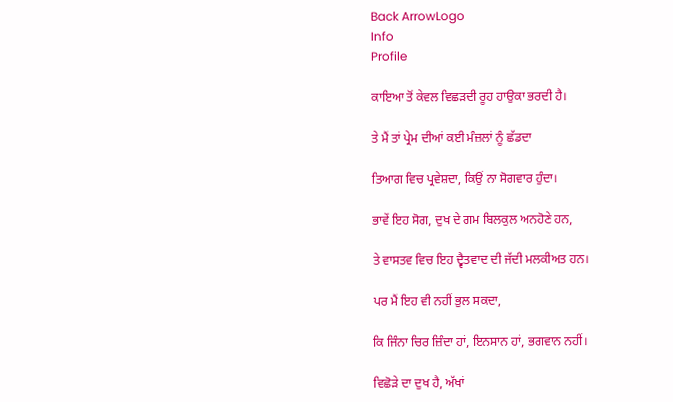Back ArrowLogo
Info
Profile

ਕਾਇਆ ਤੋਂ ਕੇਵਲ ਵਿਛੜਦੀ ਰੂਹ ਹਾਉਕਾ ਭਰਦੀ ਹੈ।

ਤੇ ਮੈਂ ਤਾਂ ਪ੍ਰੇਮ ਦੀਆਂ ਕਈ ਮੰਜ਼ਲਾਂ ਨੂੰ ਛੱਡਦਾ

ਤਿਆਗ ਵਿਚ ਪ੍ਰਵੇਸ਼ਦਾ, ਕਿਉਂ ਨਾ ਸੋਗਵਾਰ ਹੁੰਦਾ।

ਭਾਵੇਂ ਇਹ ਸੋਗ, ਦੁਖ ਦੇ ਗਮ ਬਿਲਕੁਲ ਅਨਹੋਣੇ ਹਨ,

ਤੇ ਵਾਸਤਵ ਵਿਚ ਇਹ ਦ੍ਵੈਤਵਾਦ ਦੀ ਜੱਦੀ ਮਲਕੀਅਤ ਹਨ।

ਪਰ ਮੈਂ ਇਹ ਵੀ ਨਹੀਂ ਭੁਲ ਸਕਦਾ,

ਕਿ ਜਿੰਨਾ ਚਿਰ ਜ਼ਿੰਦਾ ਹਾਂ, ਇਨਸਾਨ ਹਾਂ, ਭਗਵਾਨ ਨਹੀਂ।

ਵਿਛੋੜੇ ਦਾ ਦੁਖ ਹੈ, ਅੱਖਾਂ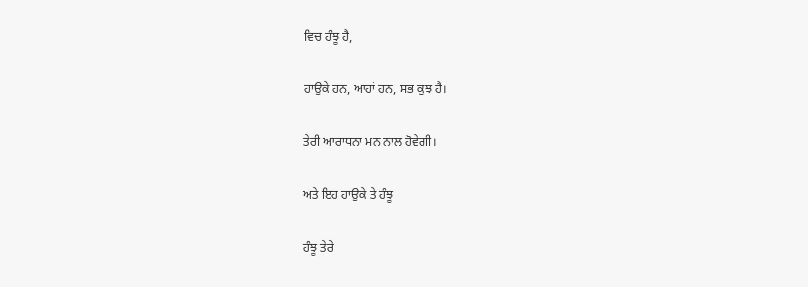ਵਿਚ ਹੰਝੂ ਹੈ,

ਹਾਉਕੇ ਹਨ, ਆਹਾਂ ਹਨ, ਸਭ ਕੁਝ ਹੈ।

ਤੇਰੀ ਆਰਾਧਨਾ ਮਨ ਨਾਲ ਹੋਵੇਗੀ।

ਅਤੇ ਇਹ ਹਾਉਕੇ ਤੇ ਹੰਝੂ

ਹੰਝੂ ਤੇਰੇ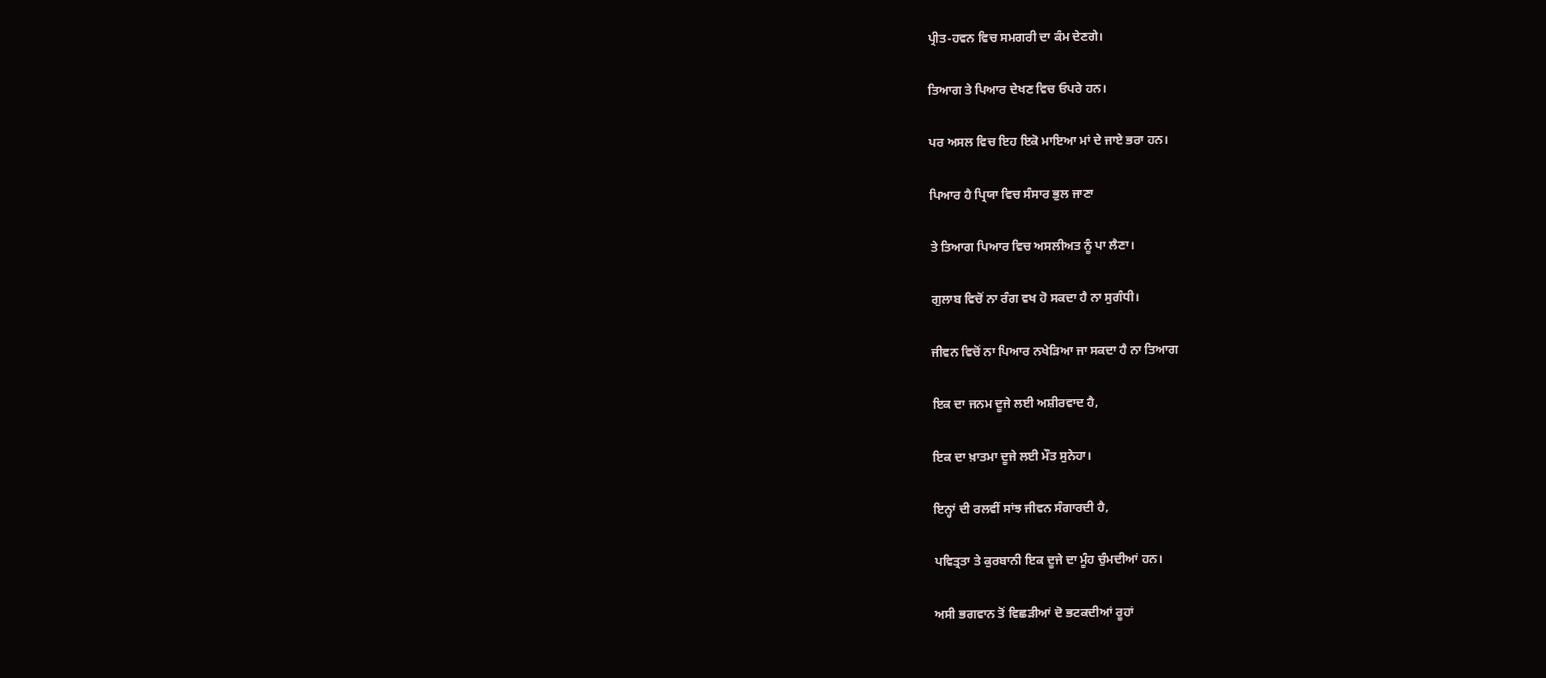ਪ੍ਰੀਤ-ਹਵਨ ਵਿਚ ਸਮਗਰੀ ਦਾ ਕੰਮ ਦੇਣਗੇ।

ਤਿਆਗ ਤੇ ਪਿਆਰ ਦੇਖਣ ਵਿਚ ਓਪਰੇ ਹਨ।

ਪਰ ਅਸਲ ਵਿਚ ਇਹ ਇਕੋ ਮਾਇਆ ਮਾਂ ਦੇ ਜਾਏ ਭਰਾ ਹਨ।

ਪਿਆਰ ਹੈ ਪ੍ਰਿਯਾ ਵਿਚ ਸੰਸਾਰ ਭੁਲ ਜਾਣਾ

ਤੇ ਤਿਆਗ ਪਿਆਰ ਵਿਚ ਅਸਲੀਅਤ ਨੂੰ ਪਾ ਲੈਣਾ।

ਗੁਲਾਬ ਵਿਚੋਂ ਨਾ ਰੰਗ ਵਖ ਹੋ ਸਕਦਾ ਹੈ ਨਾ ਸੁਗੰਧੀ।

ਜੀਵਨ ਵਿਚੋਂ ਨਾ ਪਿਆਰ ਨਖੇੜਿਆ ਜਾ ਸਕਦਾ ਹੈ ਨਾ ਤਿਆਗ

ਇਕ ਦਾ ਜਨਮ ਦੂਜੇ ਲਈ ਅਸ਼ੀਰਵਾਦ ਹੈ,

ਇਕ ਦਾ ਖ਼ਾਤਮਾ ਦੂਜੇ ਲਈ ਮੌਤ ਸੁਨੇਹਾ।

ਇਨ੍ਹਾਂ ਦੀ ਰਲਵੀਂ ਸਾਂਝ ਜੀਵਨ ਸੰਗਾਰਦੀ ਹੈ,

ਪਵਿਤ੍ਰਤਾ ਤੇ ਕੁਰਬਾਨੀ ਇਕ ਦੂਜੇ ਦਾ ਮੂੰਹ ਚੁੰਮਦੀਆਂ ਹਨ।

ਅਸੀ ਭਗਵਾਨ ਤੋਂ ਵਿਛੜੀਆਂ ਦੋ ਭਟਕਦੀਆਂ ਰੂਹਾਂ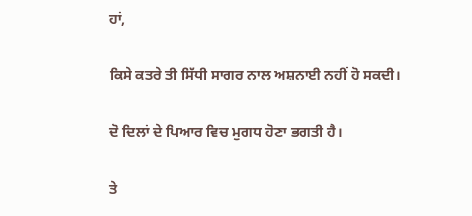ਹਾਂ,

ਕਿਸੇ ਕਤਰੇ ਤੀ ਸਿੱਧੀ ਸਾਗਰ ਨਾਲ ਅਸ਼ਨਾਈ ਨਹੀਂ ਹੋ ਸਕਦੀ।

ਦੋ ਦਿਲਾਂ ਦੇ ਪਿਆਰ ਵਿਚ ਮੁਗਧ ਹੋਣਾ ਭਗਤੀ ਹੈ।

ਤੇ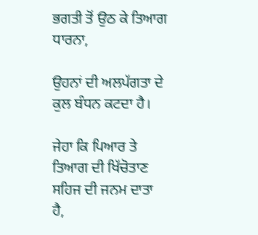ਭਗਤੀ ਤੋਂ ਉਠ ਕੇ ਤਿਆਗ ਧਾਰਨਾ,

ਉਹਨਾਂ ਦੀ ਅਲਪੱਗਤਾ ਦੇ ਕੁਲ ਬੰਧਨ ਕਟਦਾ ਹੈ।

ਜੇਹਾ ਕਿ ਪਿਆਰ ਤੇ ਤਿਆਗ ਦੀ ਖਿੱਚੋਤਾਣ ਸਹਿਜ ਦੀ ਜਨਮ ਦਾਤਾ ਹੈ,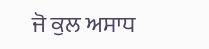ਜੋ ਕੁਲ ਅਸਾਧ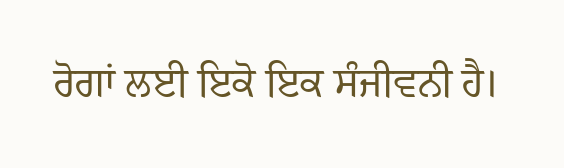ਰੋਗਾਂ ਲਈ ਇਕੋ ਇਕ ਸੰਜੀਵਨੀ ਹੈ।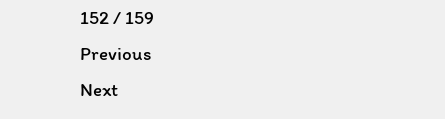152 / 159
Previous
Next